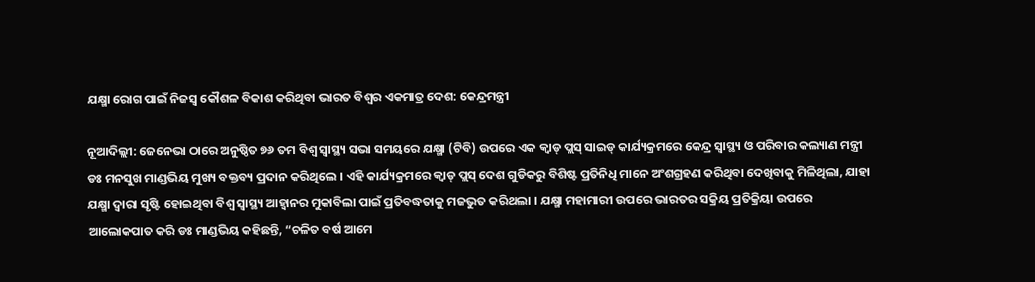ଯକ୍ଷ୍ମା ରୋଗ ପାଇଁ ନିଜସ୍ୱ କୌଶଳ ବିକାଶ କରିଥିବା ଭାରତ ବିଶ୍ୱର ଏକମାତ୍ର ଦେଶ: କେନ୍ଦ୍ରମନ୍ତ୍ରୀ

ନୂଆଦିଲ୍ଲୀ: ଜେନେଭା ଠାରେ ଅନୁଷ୍ଠିତ ୭୬ ତମ ବିଶ୍ୱ ସ୍ୱାସ୍ଥ୍ୟ ସଭା ସମୟରେ ଯକ୍ଷ୍ମା (ଟିବି) ଉପରେ ଏକ କ୍ୱାଡ୍ ପ୍ଲସ୍ ସାଇଡ୍ କାର୍ଯ୍ୟକ୍ରମରେ କେନ୍ଦ୍ର ସ୍ୱାସ୍ଥ୍ୟ ଓ ପରିବାର କଲ୍ୟାଣ ମନ୍ତ୍ରୀ ଡଃ ମନସୁଖ ମାଣ୍ଡଭିୟ ମୁଖ୍ୟ ବକ୍ତବ୍ୟ ପ୍ରଦାନ କରିଥିଲେ । ଏହି କାର୍ଯ୍ୟକ୍ରମରେ କ୍ୱାଡ୍ ପ୍ଲସ୍ ଦେଶ ଗୁଡିକରୁ ବିଶିଷ୍ଟ ପ୍ରତିନିଧି ମାନେ ଅଂଶଗ୍ରହଣ କରିଥିବା ଦେଖିବାକୁ ମିଳିଥିଲା, ଯାହା ଯକ୍ଷ୍ମା ଦ୍ୱାରା ସୃଷ୍ଟି ହୋଇଥିବା ବିଶ୍ୱ ସ୍ୱାସ୍ଥ୍ୟ ଆହ୍ୱାନର ମୁକାବିଲା ପାଇଁ ପ୍ରତିବଦ୍ଧତାକୁ ମଜଭୁତ କରିଥଲା । ଯକ୍ଷ୍ମା ମହାମାରୀ ଉପରେ ଭାରତର ସକ୍ରିୟ ପ୍ରତିକ୍ରିୟା ଉପରେ ଆଲୋକପାତ କରି ଡଃ ମାଣ୍ଡଭିୟ କହିଛନ୍ତି, “ଚଳିତ ବର୍ଷ ଆମେ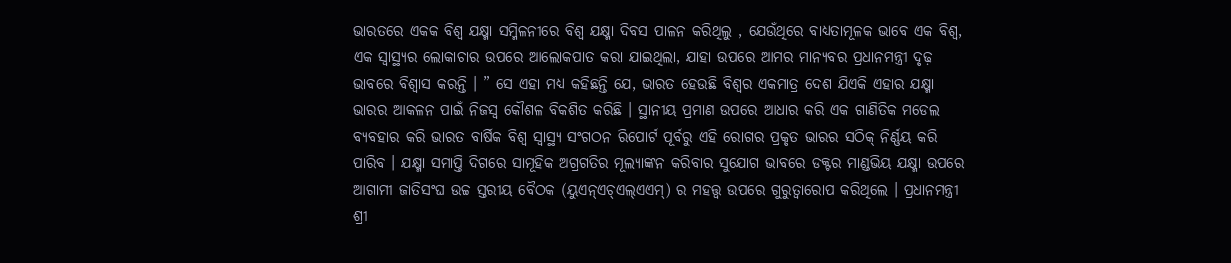ଭାରତରେ ଏକକ ବିଶ୍ୱ ଯକ୍ଷ୍ମା ସମ୍ମିଳନୀରେ ବିଶ୍ୱ ଯକ୍ଷ୍ମା ଦିବସ ପାଳନ କରିଥିଲୁ , ଯେଉଁଥିରେ ବାଧ୍ୟତାମୂଳକ ଭାବେ ଏକ ବିଶ୍ୱ, ଏକ ସ୍ୱାସ୍ଥ୍ୟର ଲୋକାଚାର ଉପରେ ଆଲୋକପାତ କରା ଯାଇଥିଲା, ଯାହା ଉପରେ ଆମର ମାନ୍ୟବର ପ୍ରଧାନମନ୍ତ୍ରୀ ଦୃଢ଼ ଭାବରେ ବିଶ୍ୱାସ କରନ୍ତି । ” ସେ ଏହା ମଧ୍ୟ କହିଛନ୍ତି ଯେ, ଭାରତ ହେଉଛି ବିଶ୍ୱର ଏକମାତ୍ର ଦେଶ ଯିଏକି ଏହାର ଯକ୍ଷ୍ମା ଭାରର ଆକଳନ ପାଇଁ ନିଜସ୍ୱ କୌଶଳ ବିକଶିତ କରିଛି । ସ୍ଥାନୀୟ ପ୍ରମାଣ ଉପରେ ଆଧାର କରି ଏକ ଗାଣିତିକ ମଡେଲ ବ୍ୟବହାର କରି ଭାରତ ବାର୍ଷିକ ବିଶ୍ୱ ସ୍ୱାସ୍ଥ୍ୟ ସଂଗଠନ ରିପୋର୍ଟ ପୂର୍ବରୁ ଏହି ରୋଗର ପ୍ରକୃତ ଭାରର ସଠିକ୍ ନିର୍ଣ୍ଣୟ କରି ପାରିବ । ଯକ୍ଷ୍ମା ସମାପ୍ତି ଦିଗରେ ସାମୂହିକ ଅଗ୍ରଗତିର ମୂଲ୍ୟାଙ୍କନ କରିବାର ସୁଯୋଗ ଭାବରେ ଡକ୍ଟର ମାଣ୍ଡଭିୟ ଯକ୍ଷ୍ମା ଉପରେ ଆଗାମୀ ଜାତିସଂଘ ଉଚ୍ଚ ସ୍ତରୀୟ ବୈଠକ (ୟୁଏନ୍‌ଏଚ୍‌ଏଲ୍‌ଏଏମ୍‌) ର ମହତ୍ତ୍ୱ ଉପରେ ଗୁରୁତ୍ୱାରୋପ କରିଥିଲେ । ପ୍ରଧାନମନ୍ତ୍ରୀ ଶ୍ରୀ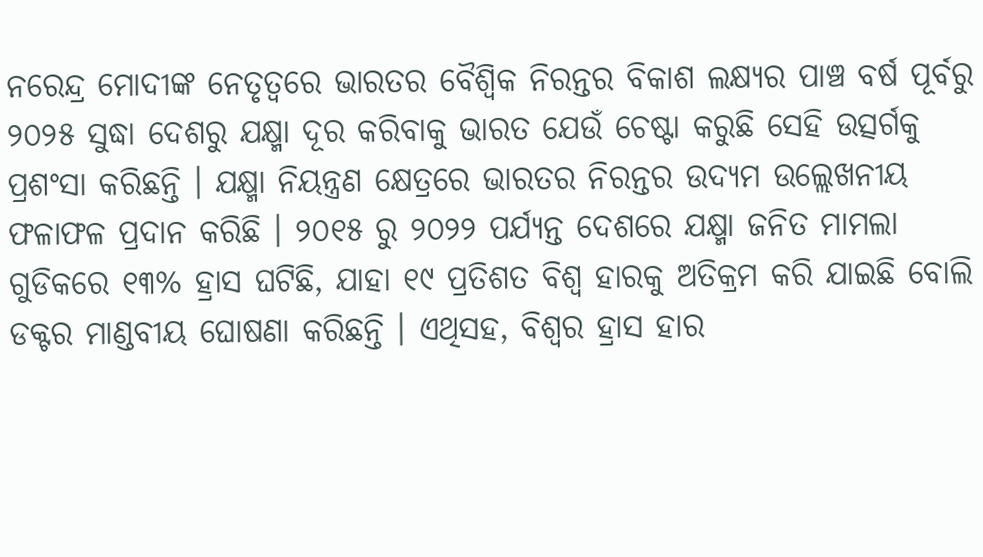ନରେନ୍ଦ୍ର ମୋଦୀଙ୍କ ନେତୃତ୍ୱରେ ଭାରତର ବୈଶ୍ୱିକ ନିରନ୍ତର ବିକାଶ ଲକ୍ଷ୍ୟର ପାଞ୍ଚ ବର୍ଷ ପୂର୍ବରୁ ୨୦୨୫ ସୁଦ୍ଧା ଦେଶରୁ ଯକ୍ଷ୍ମା ଦୂର କରିବାକୁ ଭାରତ ଯେଉଁ ଚେଷ୍ଟା କରୁଛି ସେହି ଉତ୍ସର୍ଗକୁ ପ୍ରଶଂସା କରିଛନ୍ତି । ଯକ୍ଷ୍ମା ନିୟନ୍ତ୍ରଣ କ୍ଷେତ୍ରରେ ଭାରତର ନିରନ୍ତର ଉଦ୍ୟମ ଉଲ୍ଲେଖନୀୟ ଫଳାଫଳ ପ୍ରଦାନ କରିଛି । ୨୦୧୫ ରୁ ୨୦୨୨ ପର୍ଯ୍ୟନ୍ତ ଦେଶରେ ଯକ୍ଷ୍ମା ଜନିତ ମାମଲା ଗୁଡିକରେ ୧୩% ହ୍ରାସ ଘଟିଛି, ଯାହା ୧୯ ପ୍ରତିଶତ ବିଶ୍ୱ ହାରକୁ ଅତିକ୍ରମ କରି ଯାଇଛି ବୋଲି ଡକ୍ଟର ମାଣ୍ଡବୀୟ ଘୋଷଣା କରିଛନ୍ତି । ଏଥିସହ, ବିଶ୍ୱର ହ୍ରାସ ହାର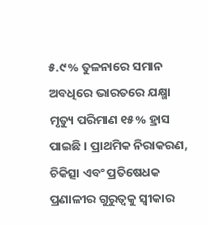୫.୯% ତୁଳନାରେ ସମାନ ଅବଧିରେ ଭାରତରେ ଯକ୍ଷ୍ମା ମୃତ୍ୟୁ ପରିମାଣ ୧୫% ହ୍ରାସ ପାଇଛି । ପ୍ରାଥମିକ ନିରାକରଣ, ଚିକିତ୍ସା ଏବଂ ପ୍ରତିଷେଧକ ପ୍ରଣାଳୀର ଗୁରୁତ୍ୱକୁ ସ୍ୱୀକାର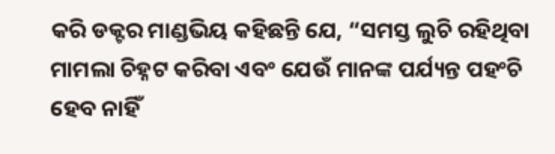କରି ଡକ୍ଟର ମାଣ୍ଡଭିୟ କହିଛନ୍ତି ଯେ, “ସମସ୍ତ ଲୁଚି ରହିଥିବା ମାମଲା ଚିହ୍ନଟ କରିବା ଏବଂ ଯେଉଁ ମାନଙ୍କ ପର୍ଯ୍ୟନ୍ତ ପହଂଚି ହେବ ନାହିଁ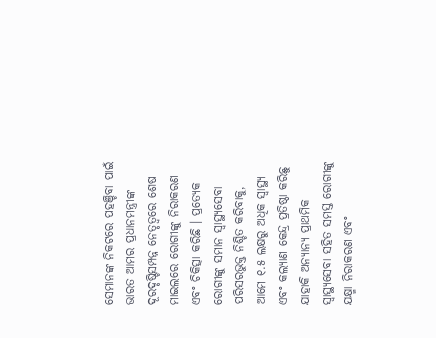ସେମାନଙ୍କ ନିକଟରେ ପହଞ୍ଚିବା ପାଇଁ ଭାରତ ଆମର ପ୍ରଧାନମନ୍ତ୍ରୀଙ୍କ ଦୂରଦୃଷ୍ଟିସମ୍ପନ୍ନ ନେତୃତ୍ୱରେ ଶେଷ ମାଇଲରେ ରୋଗୀଙ୍କୁ ନିରାକରଣ ଏବଂ ଚିକିତ୍ସା କରିଛି । ପ୍ରତ୍ୟେକ ରୋଗୀଙ୍କୁ ସମାନ ସ୍ୱାସ୍ଥ୍ୟସେବା ପରିସରଭୁକ୍ତ ନିଶ୍ଚିତ କରିବାକୁ, ଆମେ ୧.୫ ଲକ୍ଷରୁ ଅଧିକ ସ୍ୱାସ୍ଥ୍ୟ ଏବଂ କଲ୍ୟାଣ କେନ୍ଦ୍ର ପ୍ରତିଷ୍ଠା କରିଛୁ ଯାହାକି ଅନ୍ୟାନ୍ୟ ପ୍ରାଥମିକ ସ୍ୱାସ୍ଥ୍ୟସେବା ସହିତ ସମସ୍ତ ରୋଗୀଙ୍କୁ ଯକ୍ଷ୍ମା ନିରାକରଣ ଏବଂ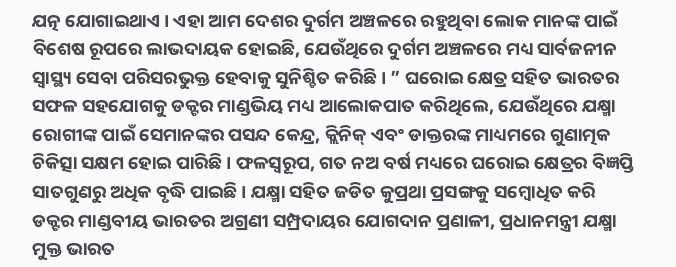ଯତ୍ନ ଯୋଗାଇଥାଏ । ଏହା ଆମ ଦେଶର ଦୁର୍ଗମ ଅଞ୍ଚଳରେ ରହୁଥିବା ଲୋକ ମାନଙ୍କ ପାଇଁ ବିଶେଷ ରୂପରେ ଲାଭଦାୟକ ହୋଇଛି, ଯେଉଁଥିରେ ଦୁର୍ଗମ ଅଞ୍ଚଳରେ ମଧ୍ୟ ସାର୍ବଜନୀନ ସ୍ୱାସ୍ଥ୍ୟ ସେବା ପରିସରଭୁକ୍ତ ହେବାକୁ ସୁନିଶ୍ଚିତ କରିଛି । ” ଘରୋଇ କ୍ଷେତ୍ର ସହିତ ଭାରତର ସଫଳ ସହଯୋଗକୁ ଡକ୍ଟର ମାଣ୍ଡଭିୟ ମଧ୍ୟ ଆଲୋକପାତ କରିଥିଲେ, ଯେଉଁଥିରେ ଯକ୍ଷ୍ମା ରୋଗୀଙ୍କ ପାଇଁ ସେମାନଙ୍କର ପସନ୍ଦ କେନ୍ଦ୍ର, କ୍ଲିନିକ୍ ଏବଂ ଡାକ୍ତରଙ୍କ ମାଧ୍ୟମରେ ଗୁଣାତ୍ମକ ଚିକିତ୍ସା ସକ୍ଷମ ହୋଇ ପାରିଛି । ଫଳସ୍ୱରୂପ, ଗତ ନଅ ବର୍ଷ ମଧ୍ୟରେ ଘରୋଇ କ୍ଷେତ୍ରର ବିଜ୍ଞପ୍ତି ସାତଗୁଣରୁ ଅଧିକ ବୃଦ୍ଧି ପାଇଛି । ଯକ୍ଷ୍ମା ସହିତ ଜଡିତ କୁପ୍ରଥା ପ୍ରସଙ୍ଗକୁ ସମ୍ବୋଧିତ କରି ଡକ୍ଟର ମାଣ୍ଡବୀୟ ଭାରତର ଅଗ୍ରଣୀ ସମ୍ପ୍ରଦାୟର ଯୋଗଦାନ ପ୍ରଣାଳୀ, ପ୍ରଧାନମନ୍ତ୍ରୀ ଯକ୍ଷ୍ମା ମୁକ୍ତ ଭାରତ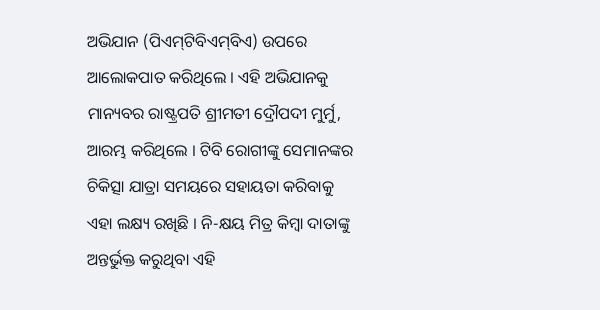ଅଭିଯାନ (ପିଏମ୍‌ଟିବିଏମ୍‌ବିଏ) ଉପରେ ଆଲୋକପାତ କରିଥିଲେ । ଏହି ଅଭିଯାନକୁ ମାନ୍ୟବର ରାଷ୍ଟ୍ରପତି ଶ୍ରୀମତୀ ଦ୍ରୌପଦୀ ମୁର୍ମୁ, ଆରମ୍ଭ କରିଥିଲେ । ଟିବି ରୋଗୀଙ୍କୁ ସେମାନଙ୍କର ଚିକିତ୍ସା ଯାତ୍ରା ସମୟରେ ସହାୟତା କରିବାକୁ ଏହା ଲକ୍ଷ୍ୟ ରଖିଛି । ନି-କ୍ଷୟ ମିତ୍ର କିମ୍ବା ଦାତାଙ୍କୁ ଅନ୍ତର୍ଭୁକ୍ତ କରୁଥିବା ଏହି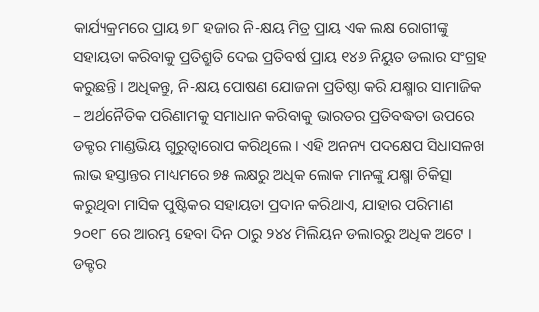କାର୍ଯ୍ୟକ୍ରମରେ ପ୍ରାୟ ୭୮ ହଜାର ନି-କ୍ଷୟ ମିତ୍ର ପ୍ରାୟ ଏକ ଲକ୍ଷ ରୋଗୀଙ୍କୁ ସହାୟତା କରିବାକୁ ପ୍ରତିଶ୍ରୁତି ଦେଇ ପ୍ରତିବର୍ଷ ପ୍ରାୟ ୧୪୬ ନିୟୁତ ଡଲାର ସଂଗ୍ରହ କରୁଛନ୍ତି । ଅଧିକନ୍ତୁ, ନି-କ୍ଷୟ ପୋଷଣ ଯୋଜନା ପ୍ରତିଷ୍ଠା କରି ଯକ୍ଷ୍ମାର ସାମାଜିକ – ଅର୍ଥନୈତିକ ପରିଣାମକୁ ସମାଧାନ କରିବାକୁ ଭାରତର ପ୍ରତିବଦ୍ଧତା ଉପରେ ଡକ୍ଟର ମାଣ୍ଡଭିୟ ଗୁରୁତ୍ୱାରୋପ କରିଥିଲେ । ଏହି ଅନନ୍ୟ ପଦକ୍ଷେପ ସିଧାସଳଖ ଲାଭ ହସ୍ତାନ୍ତର ମାଧ୍ୟମରେ ୭୫ ଲକ୍ଷରୁ ଅଧିକ ଲୋକ ମାନଙ୍କୁ ଯକ୍ଷ୍ମା ଚିକିତ୍ସା କରୁଥିବା ମାସିକ ପୁଷ୍ଟିକର ସହାୟତା ପ୍ରଦାନ କରିଥାଏ, ଯାହାର ପରିମାଣ ୨୦୧୮ ରେ ଆରମ୍ଭ ହେବା ଦିନ ଠାରୁ ୨୪୪ ମିଲିୟନ ଡଲାରରୁ ଅଧିକ ଅଟେ । ଡକ୍ଟର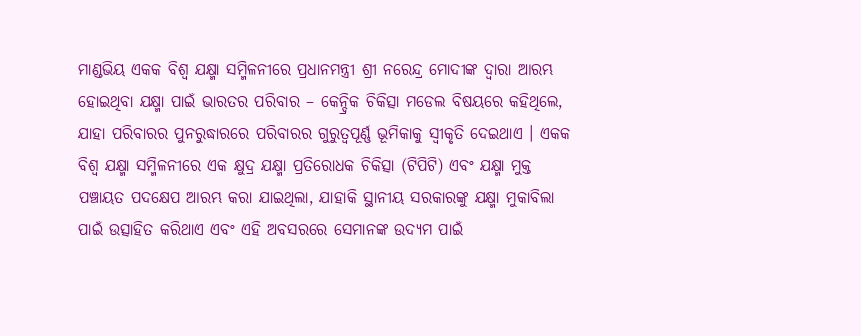ମାଣ୍ଡଭିୟ ଏକକ ବିଶ୍ୱ ଯକ୍ଷ୍ମା ସମ୍ମିଳନୀରେ ପ୍ରଧାନମନ୍ତ୍ରୀ ଶ୍ରୀ ନରେନ୍ଦ୍ର ମୋଦୀଙ୍କ ଦ୍ୱାରା ଆରମ୍ଭ ହୋଇଥିବା ଯକ୍ଷ୍ମା ପାଇଁ ଭାରତର ପରିବାର – କେନ୍ଦ୍ରିକ ଚିକିତ୍ସା ମଡେଲ ବିଷୟରେ କହିଥିଲେ, ଯାହା ପରିବାରର ପୁନରୁଦ୍ଧାରରେ ପରିବାରର ଗୁରୁତ୍ୱପୂର୍ଣ୍ଣ ଭୂମିକାକୁ ସ୍ୱୀକୃତି ଦେଇଥାଏ । ଏକକ ବିଶ୍ୱ ଯକ୍ଷ୍ମା ସମ୍ମିଳନୀରେ ଏକ କ୍ଷୁଦ୍ର ଯକ୍ଷ୍ମା ପ୍ରତିରୋଧକ ଚିକିତ୍ସା (ଟିପିଟି) ଏବଂ ଯକ୍ଷ୍ମା ମୁକ୍ତ ପଞ୍ଚାୟତ ପଦକ୍ଷେପ ଆରମ୍ଭ କରା ଯାଇଥିଲା, ଯାହାକି ସ୍ଥାନୀୟ ସରକାରଙ୍କୁ ଯକ୍ଷ୍ମା ମୁକାବିଲା ପାଇଁ ଉତ୍ସାହିତ କରିଥାଏ ଏବଂ ଏହି ଅବସରରେ ସେମାନଙ୍କ ଉଦ୍ୟମ ପାଇଁ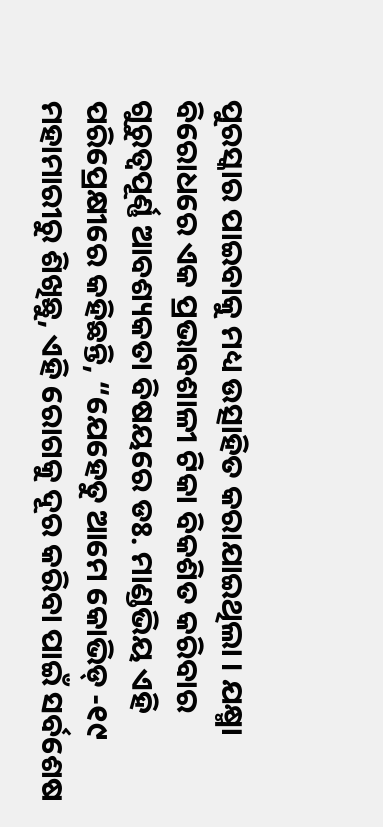ପୁରସ୍କାର ପାଇବାକୁ ମଧ୍ୟ ଉତ୍ସାହିତ କରାଯାଇଥିଲା । ଯକ୍ଷ୍ମା ବିରୋଧରେ ଏକ ପ୍ରଭାବଶାଳୀ ଟିକା ବିକଶିତ କରିବାର ଗୁରୁତ୍ୱପୂର୍ଣ୍ଣ ଆବଶ୍ୟକତା ବିଷୟରେ ଡଃ. ମାଣ୍ଡଭିୟ ଏହି ପରିପ୍ରେକ୍ଷୀରେ କହିଛନ୍ତି, “ଯେହେତୁ ଆମେ କୋଭିଡ୍ -୧୯ ମହାମାରୀରୁ ଶିଖିଛୁ, ଏହି ରୋଗକୁ ଦୂର କରିବା ପାଇଁ ସର୍ବଶେଷ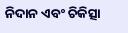ନିଦାନ ଏବଂ ଚିକିତ୍ସା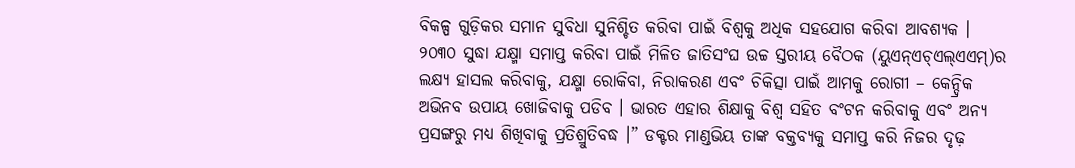ବିକଳ୍ପ ଗୁଡ଼ିକର ସମାନ ସୁବିଧା ସୁନିଶ୍ଚିତ କରିବା ପାଇଁ ବିଶ୍ୱକୁ ଅଧିକ ସହଯୋଗ କରିବା ଆବଶ୍ୟକ । ୨୦୩୦ ସୁଦ୍ଧା ଯକ୍ଷ୍ମା ସମାପ୍ତ କରିବା ପାଇଁ ମିଳିତ ଜାତିସଂଘ ଉଚ୍ଚ ସ୍ତରୀୟ ବୈଠକ (ୟୁଏନ୍‌ଏଚ୍‌ଏଲ୍‌ଏଏମ୍‌)ର ଲକ୍ଷ୍ୟ ହାସଲ କରିବାକୁ, ଯକ୍ଷ୍ମା ରୋକିବା, ନିରାକରଣ ଏବଂ ଚିକିତ୍ସା ପାଇଁ ଆମକୁ ରୋଗୀ – କେନ୍ଦ୍ରିକ ଅଭିନବ ଉପାୟ ଖୋଜିବାକୁ ପଡିବ । ଭାରତ ଏହାର ଶିକ୍ଷାକୁ ବିଶ୍ୱ ସହିତ ବଂଟନ କରିବାକୁ ଏବଂ ଅନ୍ୟ ପ୍ରସଙ୍ଗରୁ ମଧ୍ୟ ଶିଖିବାକୁ ପ୍ରତିଶ୍ରୁତିବଦ୍ଧ ।” ଡକ୍ଟର ମାଣ୍ଡଭିୟ ତାଙ୍କ ବକ୍ତବ୍ୟକୁ ସମାପ୍ତ କରି ନିଜର ଦୃଢ଼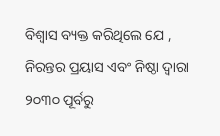ବିଶ୍ୱାସ ବ୍ୟକ୍ତ କରିଥିଲେ ଯେ , ନିରନ୍ତର ପ୍ରୟାସ ଏବଂ ନିଷ୍ଠା ଦ୍ୱାରା ୨୦୩୦ ପୂର୍ବରୁ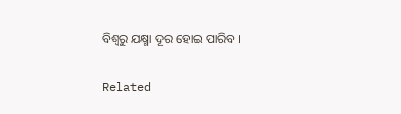ବିଶ୍ୱରୁ ଯକ୍ଷ୍ମା ଦୂର ହୋଇ ପାରିବ ।

Related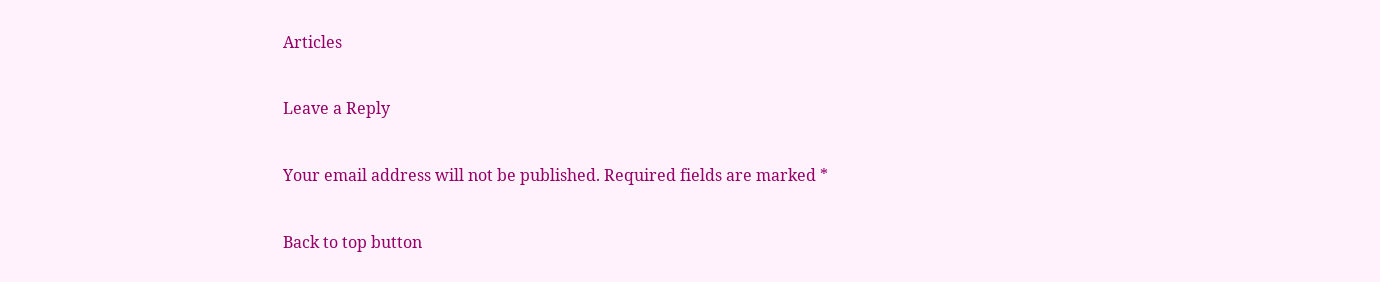Articles

Leave a Reply

Your email address will not be published. Required fields are marked *

Back to top button